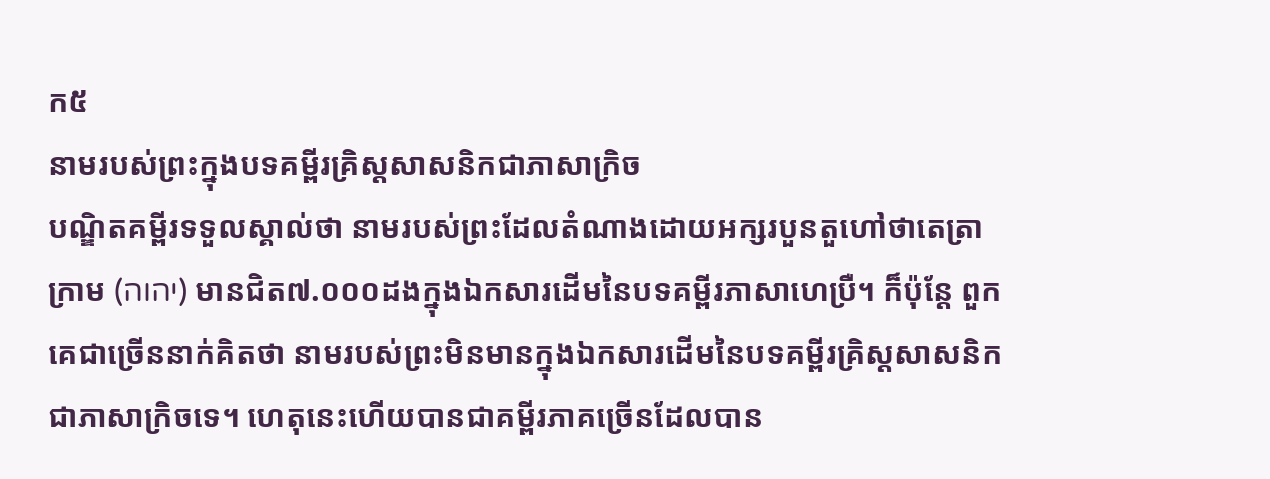ក៥
នាមរបស់ព្រះក្នុងបទគម្ពីរគ្រិស្តសាសនិកជាភាសាក្រិច
បណ្ឌិតគម្ពីរទទួលស្គាល់ថា នាមរបស់ព្រះដែលតំណាងដោយអក្សរបួនតួហៅថាតេត្រាក្រាម (יהוה) មានជិត៧.០០០ដងក្នុងឯកសារដើមនៃបទគម្ពីរភាសាហេប្រឺ។ ក៏ប៉ុន្តែ ពួកគេជាច្រើននាក់គិតថា នាមរបស់ព្រះមិនមានក្នុងឯកសារដើមនៃបទគម្ពីរគ្រិស្តសាសនិកជាភាសាក្រិចទេ។ ហេតុនេះហើយបានជាគម្ពីរភាគច្រើនដែលបាន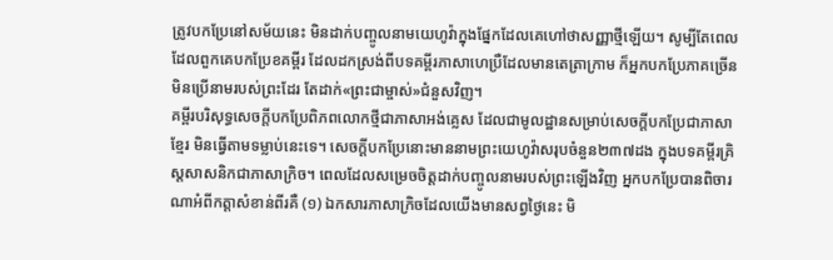ត្រូវបកប្រែនៅសម័យនេះ មិនដាក់បញ្ចូលនាមយេហូវ៉ាក្នុងផ្នែកដែលគេហៅថាសញ្ញាថ្មីឡើយ។ សូម្បីតែពេលដែលពួកគេបកប្រែខគម្ពីរ ដែលដកស្រង់ពីបទគម្ពីរភាសាហេប្រឺដែលមានតេត្រាក្រាម ក៏អ្នកបកប្រែភាគច្រើនមិនប្រើនាមរបស់ព្រះដែរ តែដាក់«ព្រះជាម្ចាស់»ជំនួសវិញ។
គម្ពីរបរិសុទ្ធសេចក្ដីបកប្រែពិភពលោកថ្មីជាភាសាអង់គ្លេស ដែលជាមូលដ្ឋានសម្រាប់សេចក្ដីបកប្រែជាភាសាខ្មែរ មិនធ្វើតាមទម្លាប់នេះទេ។ សេចក្ដីបកប្រែនោះមាននាមព្រះយេហូវ៉ាសរុបចំនួន២៣៧ដង ក្នុងបទគម្ពីរគ្រិស្តសាសនិកជាភាសាក្រិច។ ពេលដែលសម្រេចចិត្តដាក់បញ្ចូលនាមរបស់ព្រះឡើងវិញ អ្នកបកប្រែបានពិចារណាអំពីកត្ដាសំខាន់ពីរគឺ (១) ឯកសារភាសាក្រិចដែលយើងមានសព្វថ្ងៃនេះ មិ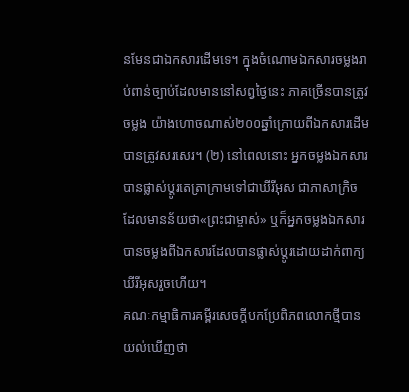នមែនជាឯកសារដើមទេ។ ក្នុងចំណោមឯកសារចម្លងរាប់ពាន់ច្បាប់ដែលមាននៅសព្វថ្ងៃនេះ ភាគច្រើនបានត្រូវចម្លង យ៉ាងហោចណាស់២០០ឆ្នាំក្រោយពីឯកសារដើមបានត្រូវសរសេរ។ (២) នៅពេលនោះ អ្នកចម្លងឯកសារបានផ្លាស់ប្ដូរតេត្រាក្រាមទៅជាឃីរីអុស ជាភាសាក្រិចដែលមានន័យថា«ព្រះជាម្ចាស់» ឬក៏អ្នកចម្លងឯកសារបានចម្លងពីឯកសារដែលបានផ្លាស់ប្ដូរដោយដាក់ពាក្យឃីរីអុសរួចហើយ។
គណៈកម្មាធិការគម្ពីរសេចក្ដីបកប្រែពិភពលោកថ្មីបានយល់ឃើញថា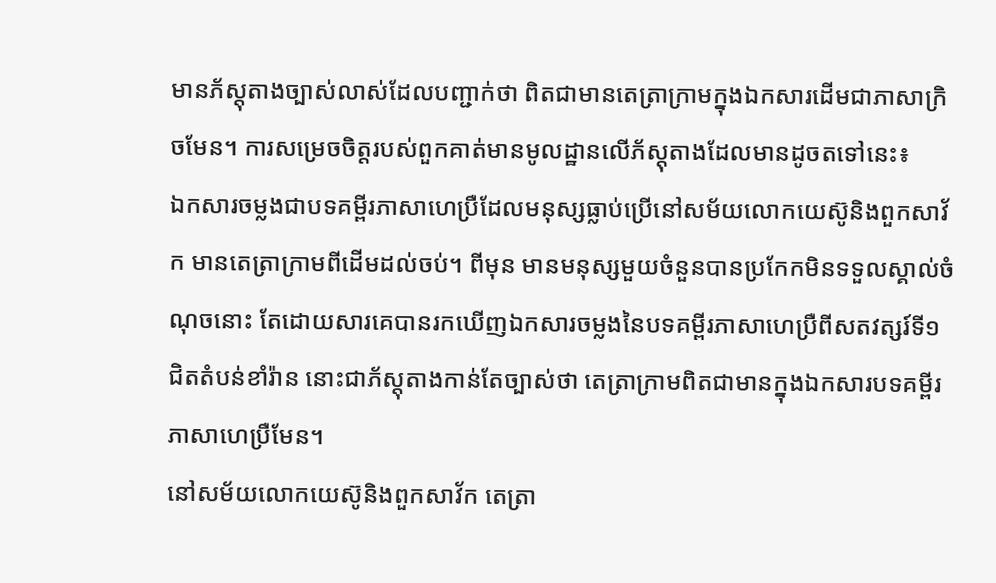មានភ័ស្តុតាងច្បាស់លាស់ដែលបញ្ជាក់ថា ពិតជាមានតេត្រាក្រាមក្នុងឯកសារដើមជាភាសាក្រិចមែន។ ការសម្រេចចិត្តរបស់ពួកគាត់មានមូលដ្ឋានលើភ័ស្តុតាងដែលមានដូចតទៅនេះ៖
ឯកសារចម្លងជាបទគម្ពីរភាសាហេប្រឺដែលមនុស្សធ្លាប់ប្រើនៅសម័យលោកយេស៊ូនិងពួកសាវ័ក មានតេត្រាក្រាមពីដើមដល់ចប់។ ពីមុន មានមនុស្សមួយចំនួនបានប្រកែកមិនទទួលស្គាល់ចំណុចនោះ តែដោយសារគេបានរកឃើញឯកសារចម្លងនៃបទគម្ពីរភាសាហេប្រឺពីសតវត្សរ៍ទី១ជិតតំបន់ខាំរ៉ាន នោះជាភ័ស្តុតាងកាន់តែច្បាស់ថា តេត្រាក្រាមពិតជាមានក្នុងឯកសារបទគម្ពីរភាសាហេប្រឺមែន។
នៅសម័យលោកយេស៊ូនិងពួកសាវ័ក តេត្រា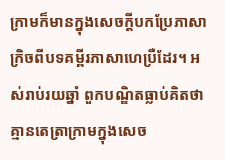ក្រាមក៏មានក្នុងសេចក្ដីបកប្រែភាសាក្រិចពីបទគម្ពីរភាសាហេប្រឺដែរ។ អស់រាប់រយឆ្នាំ ពួកបណ្ឌិតធ្លាប់គិតថាគ្មានតេត្រាក្រាមក្នុងសេច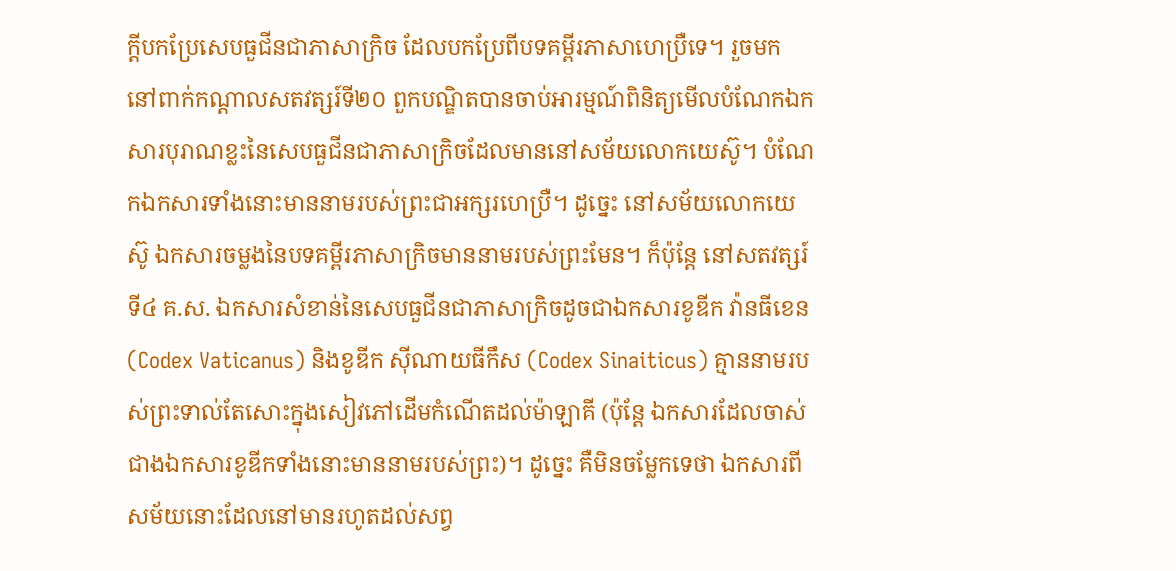ក្ដីបកប្រែសេបធួជីនជាភាសាក្រិច ដែលបកប្រែពីបទគម្ពីរភាសាហេប្រឺទេ។ រួចមក នៅពាក់កណ្ដាលសតវត្សរ៍ទី២០ ពួកបណ្ឌិតបានចាប់អារម្មណ៍ពិនិត្យមើលបំណែកឯកសារបុរាណខ្លះនៃសេបធួជីនជាភាសាក្រិចដែលមាននៅសម័យលោកយេស៊ូ។ បំណែកឯកសារទាំងនោះមាននាមរបស់ព្រះជាអក្សរហេប្រឺ។ ដូច្នេះ នៅសម័យលោកយេស៊ូ ឯកសារចម្លងនៃបទគម្ពីរភាសាក្រិចមាននាមរបស់ព្រះមែន។ ក៏ប៉ុន្តែ នៅសតវត្សរ៍ទី៤ គ.ស. ឯកសារសំខាន់នៃសេបធួជីនជាភាសាក្រិចដូចជាឯកសារខូឌីក វ៉ានធីខេន (Codex Vaticanus) និងខូឌីក ស៊ីណាយធីកឹស (Codex Sinaiticus) គ្មាននាមរបស់ព្រះទាល់តែសោះក្នុងសៀវភៅដើមកំណើតដល់ម៉ាឡាគី (ប៉ុន្តែ ឯកសារដែលចាស់ជាងឯកសារខូឌីកទាំងនោះមាននាមរបស់ព្រះ)។ ដូច្នេះ គឺមិនចម្លែកទេថា ឯកសារពីសម័យនោះដែលនៅមានរហូតដល់សព្វ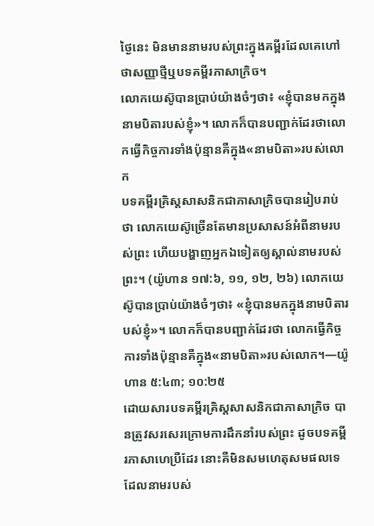ថ្ងៃនេះ មិនមាននាមរបស់ព្រះក្នុងគម្ពីរដែលគេហៅថាសញ្ញាថ្មីឬបទគម្ពីរភាសាក្រិច។
លោកយេស៊ូបានប្រាប់យ៉ាងចំៗថា៖ «ខ្ញុំបានមកក្នុងនាមបិតារបស់ខ្ញុំ»។ លោកក៏បានបញ្ជាក់ដែរថាលោកធ្វើកិច្ចការទាំងប៉ុន្មានគឺក្នុង«នាមបិតា»របស់លោក
បទគម្ពីរគ្រិស្តសាសនិកជាភាសាក្រិចបានរៀបរាប់ថា លោកយេស៊ូច្រើនតែមានប្រសាសន៍អំពីនាមរបស់ព្រះ ហើយបង្ហាញអ្នកឯទៀតឲ្យស្គាល់នាមរបស់ព្រះ។ (យ៉ូហាន ១៧:៦, ១១, ១២, ២៦) លោកយេស៊ូបានប្រាប់យ៉ាងចំៗថា៖ «ខ្ញុំបានមកក្នុងនាមបិតារបស់ខ្ញុំ»។ លោកក៏បានបញ្ជាក់ដែរថា លោកធ្វើកិច្ចការទាំងប៉ុន្មានគឺក្នុង«នាមបិតា»របស់លោក។—យ៉ូហាន ៥:៤៣; ១០:២៥
ដោយសារបទគម្ពីរគ្រិស្តសាសនិកជាភាសាក្រិច បានត្រូវសរសេរក្រោមការដឹកនាំរបស់ព្រះ ដូចបទគម្ពីរភាសាហេប្រឺដែរ នោះគឺមិនសមហេតុសមផលទេ ដែលនាមរបស់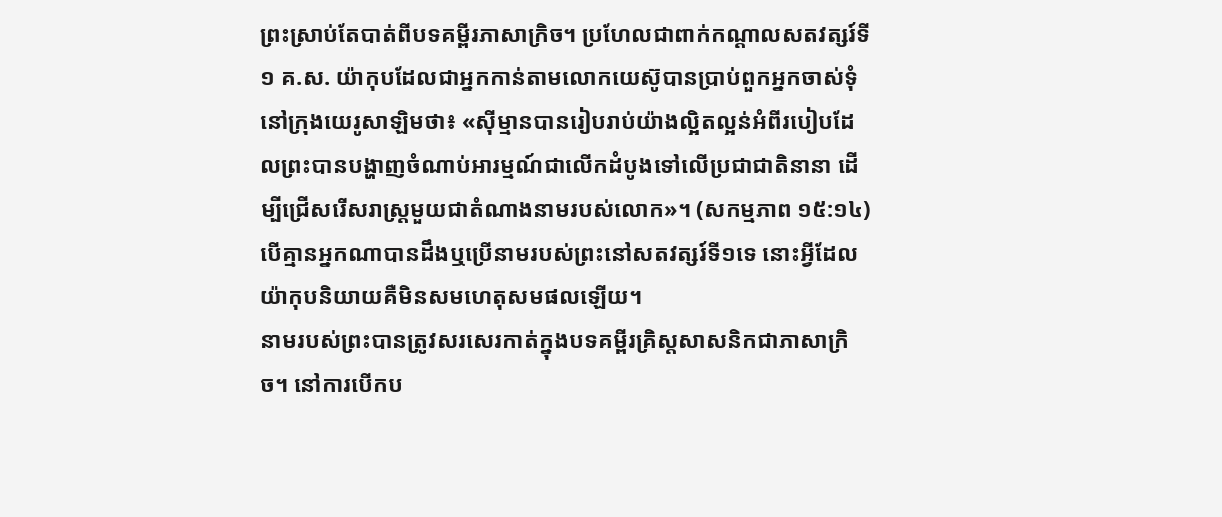ព្រះស្រាប់តែបាត់ពីបទគម្ពីរភាសាក្រិច។ ប្រហែលជាពាក់កណ្ដាលសតវត្សរ៍ទី១ គ.ស. យ៉ាកុបដែលជាអ្នកកាន់តាមលោកយេស៊ូបានប្រាប់ពួកអ្នកចាស់ទុំនៅក្រុងយេរូសាឡិមថា៖ «ស៊ីម្មានបានរៀបរាប់យ៉ាងល្អិតល្អន់អំពីរបៀបដែលព្រះបានបង្ហាញចំណាប់អារម្មណ៍ជាលើកដំបូងទៅលើប្រជាជាតិនានា ដើម្បីជ្រើសរើសរាស្ដ្រមួយជាតំណាងនាមរបស់លោក»។ (សកម្មភាព ១៥:១៤) បើគ្មានអ្នកណាបានដឹងឬប្រើនាមរបស់ព្រះនៅសតវត្សរ៍ទី១ទេ នោះអ្វីដែលយ៉ាកុបនិយាយគឺមិនសមហេតុសមផលឡើយ។
នាមរបស់ព្រះបានត្រូវសរសេរកាត់ក្នុងបទគម្ពីរគ្រិស្តសាសនិកជាភាសាក្រិច។ នៅការបើកប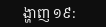ង្ហាញ ១៩: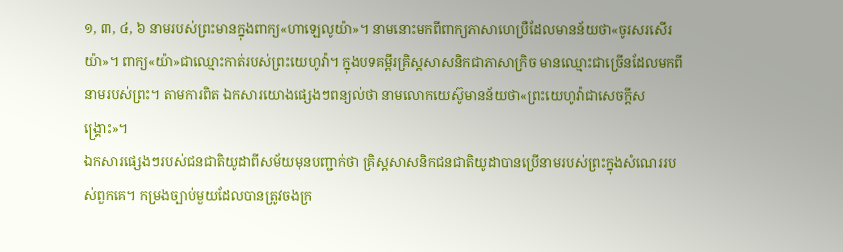១, ៣, ៤, ៦ នាមរបស់ព្រះមានក្នុងពាក្យ«ហាឡេលូយ៉ា»។ នាមនោះមកពីពាក្យភាសាហេប្រឺដែលមានន័យថា«ចូរសរសើរយ៉ា»។ ពាក្យ«យ៉ា»ជាឈ្មោះកាត់របស់ព្រះយេហូវ៉ា។ ក្នុងបទគម្ពីរគ្រិស្តសាសនិកជាភាសាក្រិច មានឈ្មោះជាច្រើនដែលមកពីនាមរបស់ព្រះ។ តាមការពិត ឯកសារយោងផ្សេងៗពន្យល់ថា នាមលោកយេស៊ូមានន័យថា«ព្រះយេហូវ៉ាជាសេចក្ដីសង្គ្រោះ»។
ឯកសារផ្សេងៗរបស់ជនជាតិយូដាពីសម័យមុនបញ្ជាក់ថា គ្រិស្តសាសនិកជនជាតិយូដាបានប្រើនាមរបស់ព្រះក្នុងសំណេររបស់ពួកគេ។ កម្រងច្បាប់មួយដែលបានត្រូវចងក្រ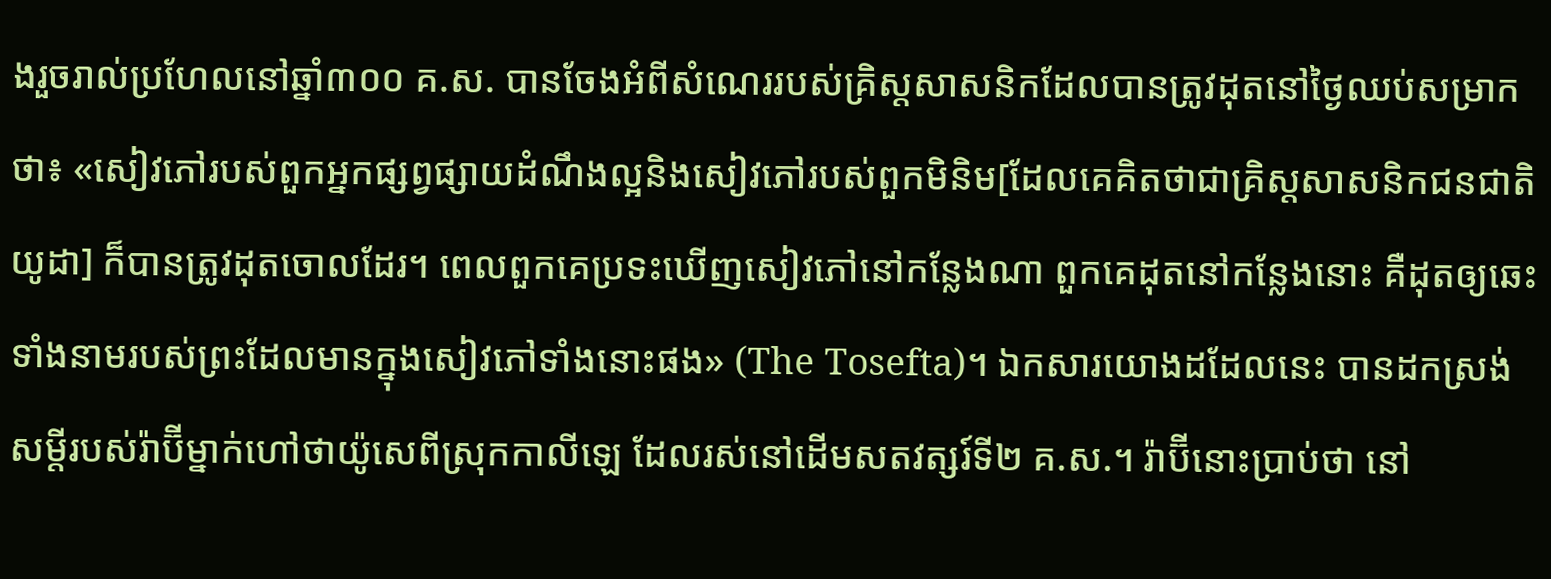ងរួចរាល់ប្រហែលនៅឆ្នាំ៣០០ គ.ស. បានចែងអំពីសំណេររបស់គ្រិស្តសាសនិកដែលបានត្រូវដុតនៅថ្ងៃឈប់សម្រាកថា៖ «សៀវភៅរបស់ពួកអ្នកផ្សព្វផ្សាយដំណឹងល្អនិងសៀវភៅរបស់ពួកមិនិម[ដែលគេគិតថាជាគ្រិស្តសាសនិកជនជាតិយូដា] ក៏បានត្រូវដុតចោលដែរ។ ពេលពួកគេប្រទះឃើញសៀវភៅនៅកន្លែងណា ពួកគេដុតនៅកន្លែងនោះ គឺដុតឲ្យឆេះទាំងនាមរបស់ព្រះដែលមានក្នុងសៀវភៅទាំងនោះផង» (The Tosefta)។ ឯកសារយោងដដែលនេះ បានដកស្រង់សម្ដីរបស់រ៉ាប៊ីម្នាក់ហៅថាយ៉ូសេពីស្រុកកាលីឡេ ដែលរស់នៅដើមសតវត្សរ៍ទី២ គ.ស.។ រ៉ាប៊ីនោះប្រាប់ថា នៅ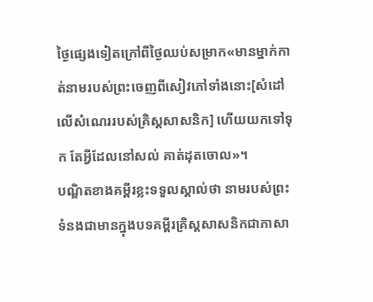ថ្ងៃផ្សេងទៀតក្រៅពីថ្ងៃឈប់សម្រាក«មានម្នាក់កាត់នាមរបស់ព្រះចេញពីសៀវភៅទាំងនោះ[សំដៅលើសំណេររបស់គ្រិស្តសាសនិក] ហើយយកទៅទុក តែអ្វីដែលនៅសល់ គាត់ដុតចោល»។
បណ្ឌិតខាងគម្ពីរខ្លះទទួលស្គាល់ថា នាមរបស់ព្រះទំនងជាមានក្នុងបទគម្ពីរគ្រិស្តសាសនិកជាភាសា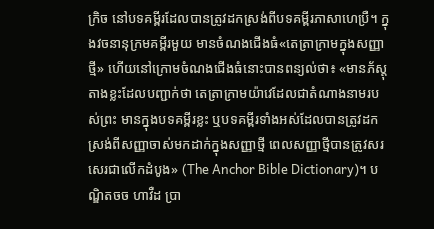ក្រិច នៅបទគម្ពីរដែលបានត្រូវដកស្រង់ពីបទគម្ពីរភាសាហេប្រឺ។ ក្នុងវចនានុក្រមគម្ពីរមួយ មានចំណងជើងធំ«តេត្រាក្រាមក្នុងសញ្ញាថ្មី» ហើយនៅក្រោមចំណងជើងធំនោះបានពន្យល់ថា៖ «មានភ័ស្តុតាងខ្លះដែលបញ្ជាក់ថា តេត្រាក្រាមយ៉ាវេដែលជាតំណាងនាមរបស់ព្រះ មានក្នុងបទគម្ពីរខ្លះ ឬបទគម្ពីរទាំងអស់ដែលបានត្រូវដកស្រង់ពីសញ្ញាចាស់មកដាក់ក្នុងសញ្ញាថ្មី ពេលសញ្ញាថ្មីបានត្រូវសរសេរជាលើកដំបូង» (The Anchor Bible Dictionary)។ បណ្ឌិតចច ហាវឺដ ប្រា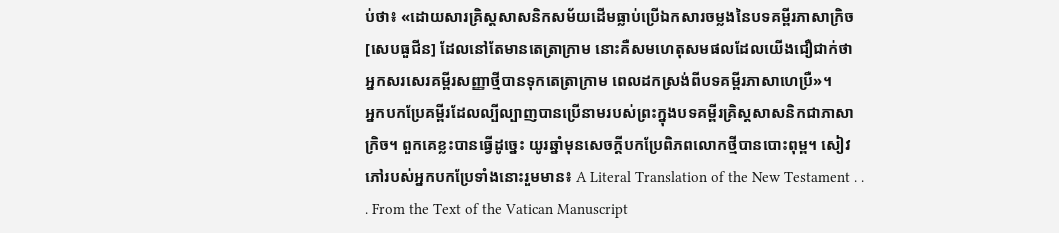ប់ថា៖ «ដោយសារគ្រិស្តសាសនិកសម័យដើមធ្លាប់ប្រើឯកសារចម្លងនៃបទគម្ពីរភាសាក្រិច[សេបធួជីន] ដែលនៅតែមានតេត្រាក្រាម នោះគឺសមហេតុសមផលដែលយើងជឿជាក់ថា អ្នកសរសេរគម្ពីរសញ្ញាថ្មីបានទុកតេត្រាក្រាម ពេលដកស្រង់ពីបទគម្ពីរភាសាហេប្រឺ»។
អ្នកបកប្រែគម្ពីរដែលល្បីល្បាញបានប្រើនាមរបស់ព្រះក្នុងបទគម្ពីរគ្រិស្តសាសនិកជាភាសាក្រិច។ ពួកគេខ្លះបានធ្វើដូច្នេះ យូរឆ្នាំមុនសេចក្ដីបកប្រែពិភពលោកថ្មីបានបោះពុម្ព។ សៀវភៅរបស់អ្នកបកប្រែទាំងនោះរួមមាន៖ A Literal Translation of the New Testament . . . From the Text of the Vatican Manuscript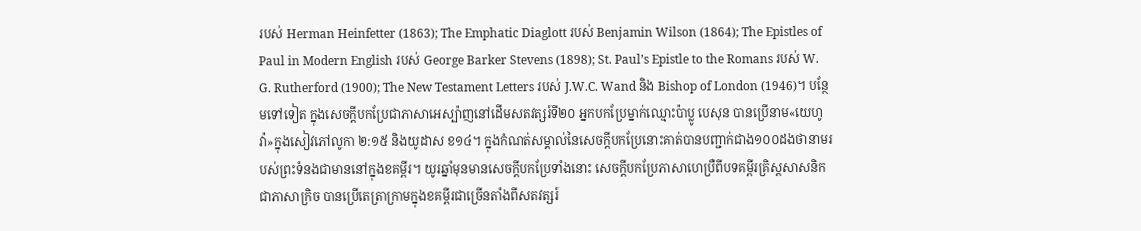របស់ Herman Heinfetter (1863); The Emphatic Diaglott របស់ Benjamin Wilson (1864); The Epistles of Paul in Modern English របស់ George Barker Stevens (1898); St. Paul’s Epistle to the Romans របស់ W. G. Rutherford (1900); The New Testament Letters របស់ J.W.C. Wand និង Bishop of London (1946)។ បន្ថែមទៅទៀត ក្នុងសេចក្ដីបកប្រែជាភាសាអេស្ប៉ាញនៅដើមសតវត្សរ៍ទី២០ អ្នកបកប្រែម្នាក់ឈ្មោះប៉ាប្លូ បេសុន បានប្រើនាម«យេហូវ៉ា»ក្នុងសៀវភៅលូកា ២:១៥ និងយូដាស ខ១៤។ ក្នុងកំណត់សម្គាល់នៃសេចក្ដីបកប្រែនោះគាត់បានបញ្ជាក់ជាង១០០ដងថានាមរបស់ព្រះទំនងជាមាននៅក្នុងខគម្ពីរ។ យូរឆ្នាំមុនមានសេចក្ដីបកប្រែទាំងនោះ សេចក្ដីបកប្រែភាសាហេប្រឺពីបទគម្ពីរគ្រិស្តសាសនិកជាភាសាក្រិច បានប្រើតេត្រាក្រាមក្នុងខគម្ពីរជាច្រើនតាំងពីសតវត្សរ៍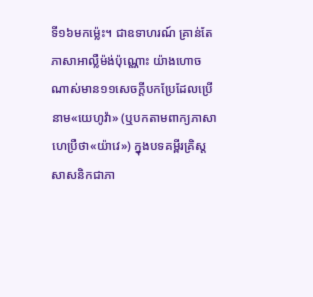ទី១៦មកម្ល៉េះ។ ជាឧទាហរណ៍ គ្រាន់តែភាសាអាល្លឺម៉ង់ប៉ុណ្ណោះ យ៉ាងហោចណាស់មាន១១សេចក្ដីបកប្រែដែលប្រើនាម«យេហូវ៉ា» (ឬបកតាមពាក្យភាសាហេប្រឺថា«យ៉ាវេ») ក្នុងបទគម្ពីរគ្រិស្តសាសនិកជាភា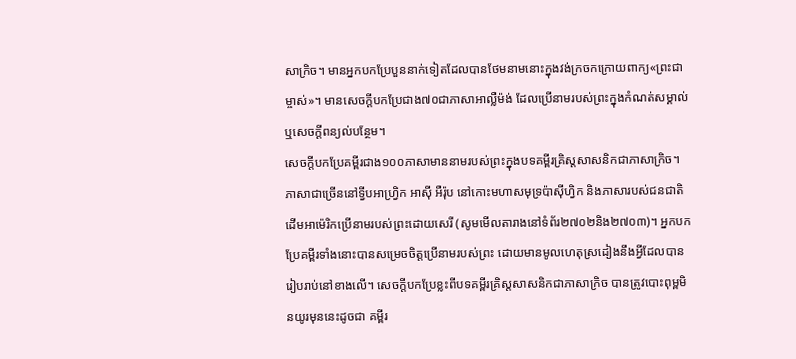សាក្រិច។ មានអ្នកបកប្រែបួននាក់ទៀតដែលបានថែមនាមនោះក្នុងវង់ក្រចកក្រោយពាក្យ«ព្រះជាម្ចាស់»។ មានសេចក្ដីបកប្រែជាង៧០ជាភាសាអាល្លឺម៉ង់ ដែលប្រើនាមរបស់ព្រះក្នុងកំណត់សម្គាល់ឬសេចក្ដីពន្យល់បន្ថែម។
សេចក្ដីបកប្រែគម្ពីរជាង១០០ភាសាមាននាមរបស់ព្រះក្នុងបទគម្ពីរគ្រិស្តសាសនិកជាភាសាក្រិច។ ភាសាជាច្រើននៅទ្វីបអាហ្វ្រិក អាស៊ី អឺរ៉ុប នៅកោះមហាសមុទ្រប៉ាស៊ីហ្វិក និងភាសារបស់ជនជាតិដើមអាម៉េរិកប្រើនាមរបស់ព្រះដោយសេរី (សូមមើលតារាងនៅទំព័រ២៧០២និង២៧០៣)។ អ្នកបកប្រែគម្ពីរទាំងនោះបានសម្រេចចិត្តប្រើនាមរបស់ព្រះ ដោយមានមូលហេតុស្រដៀងនឹងអ្វីដែលបានរៀបរាប់នៅខាងលើ។ សេចក្ដីបកប្រែខ្លះពីបទគម្ពីរគ្រិស្តសាសនិកជាភាសាក្រិច បានត្រូវបោះពុម្ពមិនយូរមុននេះដូចជា គម្ពីរ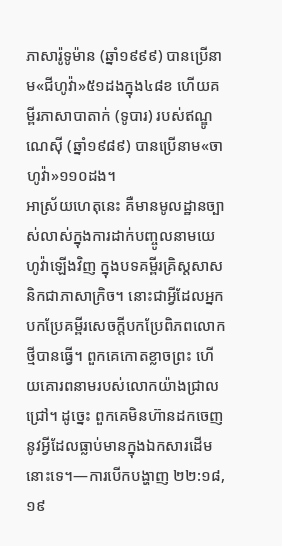ភាសារ៉ូទូម៉ាន (ឆ្នាំ១៩៩៩) បានប្រើនាម«ជីហូវ៉ា»៥១ដងក្នុង៤៨ខ ហើយគម្ពីរភាសាបាតាក់ (ទូបារ) របស់ឥណ្ឌូណេស៊ី (ឆ្នាំ១៩៨៩) បានប្រើនាម«ចាហូវ៉ា»១១០ដង។
អាស្រ័យហេតុនេះ គឺមានមូលដ្ឋានច្បាស់លាស់ក្នុងការដាក់បញ្ចូលនាមយេហូវ៉ាឡើងវិញ ក្នុងបទគម្ពីរគ្រិស្តសាសនិកជាភាសាក្រិច។ នោះជាអ្វីដែលអ្នកបកប្រែគម្ពីរសេចក្ដីបកប្រែពិភពលោកថ្មីបានធ្វើ។ ពួកគេកោតខ្លាចព្រះ ហើយគោរពនាមរបស់លោកយ៉ាងជ្រាលជ្រៅ។ ដូច្នេះ ពួកគេមិនហ៊ានដកចេញនូវអ្វីដែលធ្លាប់មានក្នុងឯកសារដើមនោះទេ។—ការបើកបង្ហាញ ២២:១៨, ១៩